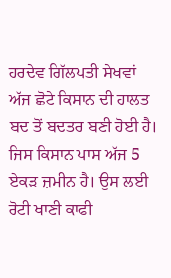ਹਰਦੇਵ ਗਿੱਲਪਤੀ ਸੇਖਵਾਂ
ਅੱਜ ਛੋਟੇ ਕਿਸਾਨ ਦੀ ਹਾਲਤ ਬਦ ਤੋਂ ਬਦਤਰ ਬਣੀ ਹੋਈ ਹੈ। ਜਿਸ ਕਿਸਾਨ ਪਾਸ ਅੱਜ 5 ਏਕੜ ਜ਼ਮੀਨ ਹੈ। ਉਸ ਲਈ ਰੋਟੀ ਖਾਣੀ ਕਾਫੀ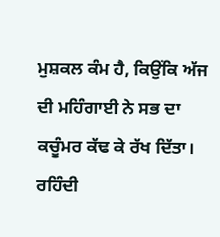ਮੁਸ਼ਕਲ ਕੰਮ ਹੈ, ਕਿਉਂਕਿ ਅੱਜ ਦੀ ਮਹਿੰਗਾਈ ਨੇ ਸਭ ਦਾ ਕਚੂੰਮਰ ਕੱਢ ਕੇ ਰੱਖ ਦਿੱਤਾ। ਰਹਿੰਦੀ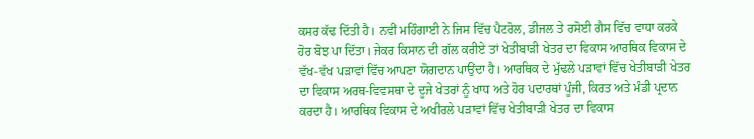ਕਸਰ ਕੱਢ ਦਿੱਤੀ ਹੈ। ਨਵੀਂ ਮਹਿੰਗਾਈ ਨੇ ਜਿਸ ਵਿੱਚ ਪੈਟਰੋਲ, ਡੀਜਲ ਤੇ ਰਸੋਈ ਗੈਸ ਵਿੱਚ ਵਾਧਾ ਕਰਕੇ ਹੋਰ ਬੋਝ ਪਾ ਦਿੱਤਾ। ਜੇਕਰ ਕਿਸਾਨ ਦੀ ਗੱਲ ਕਰੀਏ ਤਾਂ ਖੇਤੀਬਾੜੀ ਖੇਤਰ ਦਾ ਵਿਕਾਸ ਆਰਥਿਕ ਵਿਕਾਸ ਦੇ ਵੱਖ-ਵੱਖ ਪੜਾਵਾਂ ਵਿੱਚ ਆਪਣਾ ਯੋਗਦਾਨ ਪਾਉਂਦਾ ਹੈ। ਆਰਥਿਕ ਦੇ ਮੁੱਢਲੇ ਪੜਾਵਾਂ ਵਿੱਚ ਖੇਤੀਬਾੜੀ ਖੇਤਰ ਦਾ ਵਿਕਾਸ ਅਰਥ-ਵਿਵਸਥਾ ਦੇ ਦੂਜੇ ਖੇਤਰਾਂ ਨੂੰ ਖਾਧ ਅਤੇ ਹੋਰ ਪਦਾਰਥਾਂ ਪੂੰਜੀ, ਕਿਰਤ ਅਤੇ ਮੰਡੀ ਪ੍ਰਦਾਨ ਕਰਦਾ ਹੈ। ਆਰਥਿਕ ਵਿਕਾਸ ਦੇ ਅਖੀਰਲੇ ਪੜਾਵਾਂ ਵਿੱਚ ਖੇਤੀਬਾੜੀ ਖੇਤਰ ਦਾ ਵਿਕਾਸ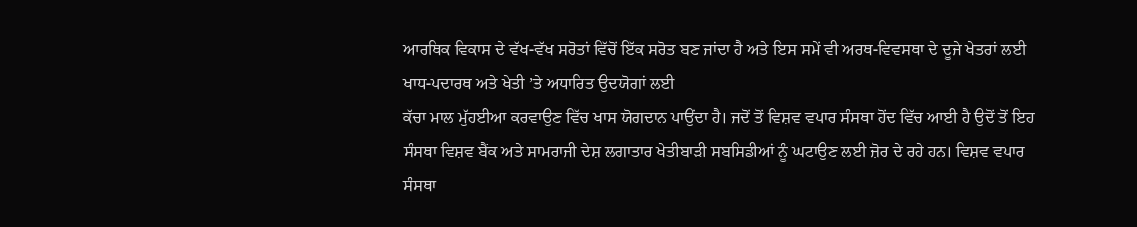ਆਰਥਿਕ ਵਿਕਾਸ ਦੇ ਵੱਖ-ਵੱਖ ਸਰੋਤਾਂ ਵਿੱਚੋਂ ਇੱਕ ਸਰੋਤ ਬਣ ਜਾਂਦਾ ਹੈ ਅਤੇ ਇਸ ਸਮੇਂ ਵੀ ਅਰਥ-ਵਿਵਸਥਾ ਦੇ ਦੂਜੇ ਖੇਤਰਾਂ ਲਈ ਖਾਧ-ਪਦਾਰਥ ਅਤੇ ਖੇਤੀ ’ਤੇ ਅਧਾਰਿਤ ਉਦਯੋਗਾਂ ਲਈ
ਕੱਚਾ ਮਾਲ ਮੁੱਹਈਆ ਕਰਵਾਉਣ ਵਿੱਚ ਖਾਸ ਯੋਗਦਾਨ ਪਾਉਂਦਾ ਹੈ। ਜਦੋਂ ਤੋਂ ਵਿਸ਼ਵ ਵਪਾਰ ਸੰਸਥਾ ਹੋਂਦ ਵਿੱਚ ਆਈ ਹੈ ਉਦੋਂ ਤੋਂ ਇਹ ਸੰਸਥਾ ਵਿਸ਼ਵ ਬੈਂਕ ਅਤੇ ਸਾਮਰਾਜੀ ਦੇਸ਼ ਲਗਾਤਾਰ ਖੇਤੀਬਾੜੀ ਸਬਸਿਡੀਆਂ ਨੂੰ ਘਟਾਉਣ ਲਈ ਜ਼ੋਰ ਦੇ ਰਹੇ ਹਨ। ਵਿਸ਼ਵ ਵਪਾਰ ਸੰਸਥਾ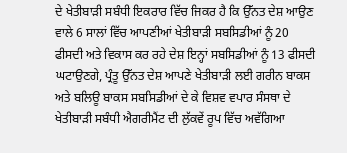ਦੇ ਖੇਤੀਬਾੜੀ ਸਬੰਧੀ ਇਕਰਾਰ ਵਿੱਚ ਜਿਕਰ ਹੈ ਕਿ ਉੱਨਤ ਦੇਸ਼ ਆਉਣ ਵਾਲੇ 6 ਸਾਲਾਂ ਵਿੱਚ ਆਪਣੀਆਂ ਖੇਤੀਬਾੜੀ ਸਬਸਿਡੀਆਂ ਨੂੰ 20 ਫੀਸਦੀ ਅਤੇ ਵਿਕਾਸ ਕਰ ਰਹੇ ਦੇਸ਼ ਇਨ੍ਹਾਂ ਸਬਸਿਡੀਆਂ ਨੂੰ 13 ਫੀਸਦੀ ਘਟਾਉਣਗੇ, ਪ੍ਰੰਤੂ ਉੱਨਤ ਦੇਸ਼ ਆਪਣੇ ਖੇਤੀਬਾੜੀ ਲਈ ਗਰੀਨ ਬਾਕਸ ਅਤੇ ਬਲਿਊ ਬਾਕਸ ਸਬਸਿਡੀਆਂ ਦੇ ਕੇ ਵਿਸ਼ਵ ਵਪਾਰ ਸੰਸਥਾ ਦੇ ਖੇਤੀਬਾੜੀ ਸਬੰਧੀ ਐਗਰੀਮੈਂਟ ਦੀ ਲੁੱਕਵੇਂ ਰੂਪ ਵਿੱਚ ਅਵੱਗਿਆ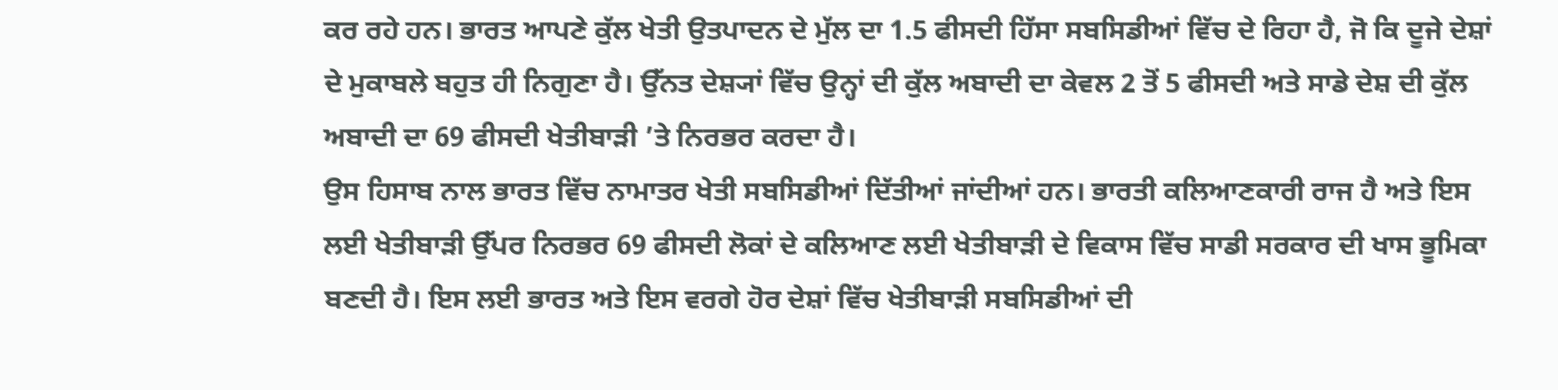ਕਰ ਰਹੇ ਹਨ। ਭਾਰਤ ਆਪਣੇ ਕੁੱਲ ਖੇਤੀ ਉਤਪਾਦਨ ਦੇ ਮੁੱਲ ਦਾ 1.5 ਫੀਸਦੀ ਹਿੱਸਾ ਸਬਸਿਡੀਆਂ ਵਿੱਚ ਦੇ ਰਿਹਾ ਹੈ, ਜੋ ਕਿ ਦੂਜੇ ਦੇਸ਼ਾਂ ਦੇ ਮੁਕਾਬਲੇ ਬਹੁਤ ਹੀ ਨਿਗੁਣਾ ਹੈ। ਉੱਨਤ ਦੇਸ਼੍ਯਾਂ ਵਿੱਚ ਉਨ੍ਹਾਂ ਦੀ ਕੁੱਲ ਅਬਾਦੀ ਦਾ ਕੇਵਲ 2 ਤੋਂ 5 ਫੀਸਦੀ ਅਤੇ ਸਾਡੇ ਦੇਸ਼ ਦੀ ਕੁੱਲ ਅਬਾਦੀ ਦਾ 69 ਫੀਸਦੀ ਖੇਤੀਬਾੜੀ ’ਤੇ ਨਿਰਭਰ ਕਰਦਾ ਹੈ।
ਉਸ ਹਿਸਾਬ ਨਾਲ ਭਾਰਤ ਵਿੱਚ ਨਾਮਾਤਰ ਖੇਤੀ ਸਬਸਿਡੀਆਂ ਦਿੱਤੀਆਂ ਜਾਂਦੀਆਂ ਹਨ। ਭਾਰਤੀ ਕਲਿਆਣਕਾਰੀ ਰਾਜ ਹੈ ਅਤੇ ਇਸ ਲਈ ਖੇਤੀਬਾੜੀ ਉੱਪਰ ਨਿਰਭਰ 69 ਫੀਸਦੀ ਲੋਕਾਂ ਦੇ ਕਲਿਆਣ ਲਈ ਖੇਤੀਬਾੜੀ ਦੇ ਵਿਕਾਸ ਵਿੱਚ ਸਾਡੀ ਸਰਕਾਰ ਦੀ ਖਾਸ ਭੂਮਿਕਾ ਬਣਦੀ ਹੈ। ਇਸ ਲਈ ਭਾਰਤ ਅਤੇ ਇਸ ਵਰਗੇ ਹੋਰ ਦੇਸ਼ਾਂ ਵਿੱਚ ਖੇਤੀਬਾੜੀ ਸਬਸਿਡੀਆਂ ਦੀ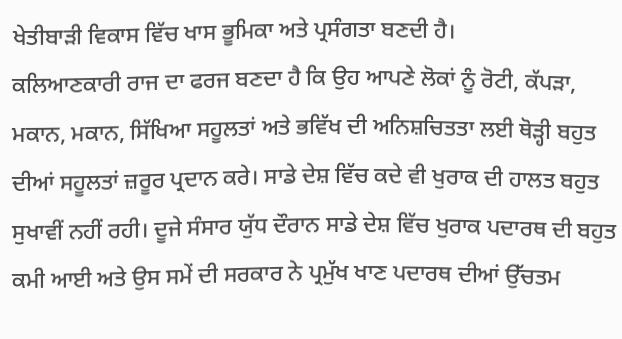ਖੇਤੀਬਾੜੀ ਵਿਕਾਸ ਵਿੱਚ ਖਾਸ ਭੂਮਿਕਾ ਅਤੇ ਪ੍ਰਸੰਗਤਾ ਬਣਦੀ ਹੈ।
ਕਲਿਆਣਕਾਰੀ ਰਾਜ ਦਾ ਫਰਜ ਬਣਦਾ ਹੈ ਕਿ ਉਹ ਆਪਣੇ ਲੋਕਾਂ ਨੂੰ ਰੋਟੀ, ਕੱਪੜਾ, ਮਕਾਨ, ਮਕਾਨ, ਸਿੱਖਿਆ ਸਹੂਲਤਾਂ ਅਤੇ ਭਵਿੱਖ ਦੀ ਅਨਿਸ਼ਚਿਤਤਾ ਲਈ ਥੋੜ੍ਹੀ ਬਹੁਤ ਦੀਆਂ ਸਹੂਲਤਾਂ ਜ਼ਰੂਰ ਪ੍ਰਦਾਨ ਕਰੇ। ਸਾਡੇ ਦੇਸ਼ ਵਿੱਚ ਕਦੇ ਵੀ ਖੁਰਾਕ ਦੀ ਹਾਲਤ ਬਹੁਤ ਸੁਖਾਵੀਂ ਨਹੀਂ ਰਹੀ। ਦੂਜੇ ਸੰਸਾਰ ਯੁੱਧ ਦੌਰਾਨ ਸਾਡੇ ਦੇਸ਼ ਵਿੱਚ ਖੁਰਾਕ ਪਦਾਰਥ ਦੀ ਬਹੁਤ ਕਮੀ ਆਈ ਅਤੇ ਉਸ ਸਮੇਂ ਦੀ ਸਰਕਾਰ ਨੇ ਪ੍ਰਮੁੱਖ ਖਾਣ ਪਦਾਰਥ ਦੀਆਂ ਉੱਚਤਮ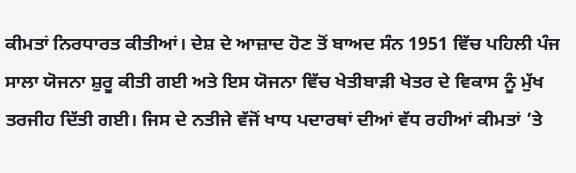ਕੀਮਤਾਂ ਨਿਰਧਾਰਤ ਕੀਤੀਆਂ। ਦੇਸ਼ ਦੇ ਆਜ਼ਾਦ ਹੋਣ ਤੋਂ ਬਾਅਦ ਸੰਨ 1951 ਵਿੱਚ ਪਹਿਲੀ ਪੰਜ ਸਾਲਾ ਯੋਜਨਾ ਸ਼ੁਰੂ ਕੀਤੀ ਗਈ ਅਤੇ ਇਸ ਯੋਜਨਾ ਵਿੱਚ ਖੇਤੀਬਾੜੀ ਖੇਤਰ ਦੇ ਵਿਕਾਸ ਨੂੰ ਮੁੱਖ ਤਰਜੀਹ ਦਿੱਤੀ ਗਈ। ਜਿਸ ਦੇ ਨਤੀਜੇ ਵੱਜੋਂ ਖਾਧ ਪਦਾਰਥਾਂ ਦੀਆਂ ਵੱਧ ਰਹੀਆਂ ਕੀਮਤਾਂ ’ਤੇ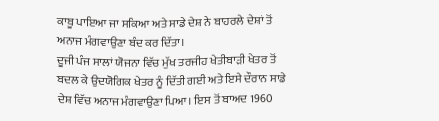ਕਾਬੂ ਪਾਇਆ ਜਾ ਸਕਿਆ ਅਤੇ ਸਾਡੇ ਦੇਸ਼ ਨੇ ਬਾਹਰਲੇ ਦੇਸ਼ਾਂ ਤੋਂ ਅਨਾਜ ਮੰਗਵਾਉਣਾ ਬੰਦ ਕਰ ਦਿੱਤਾ।
ਦੂਜੀ ਪੰਜ ਸਾਲਾਂ ਯੋਜਨਾ ਵਿੱਚ ਮੁੱਖ ਤਰਜੀਹ ਖੇਤੀਬਾੜੀ ਖੇਤਰ ਤੋਂ ਬਦਲ ਕੇ ਉਦਯੋਗਿਕ ਖੇਤਰ ਨੂੰ ਦਿੱਤੀ ਗਈ ਅਤੇ ਇਸੇ ਦੌਰਾਨ ਸਾਡੇ ਦੇਸ਼ ਵਿੱਚ ਅਨਾਜ ਮੰਗਵਾਉਣਾ ਪਿਆ। ਇਸ ਤੋਂ ਬਾਅਦ 1960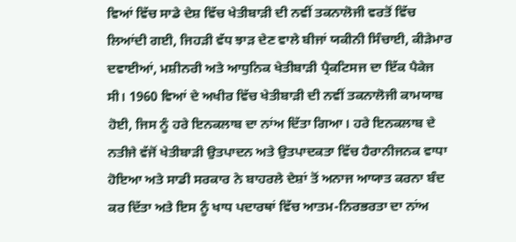ਵਿਆਂ ਵਿੱਚ ਸਾਡੇ ਦੇਸ਼ ਵਿੱਚ ਖੇਤੀਬਾੜੀ ਦੀ ਨਵੀਂ ਤਕਨਾਲੋਜੀ ਵਰਤੋਂ ਵਿੱਚ ਲਿਆਂਦੀ ਗਈ, ਜਿਹੜੀ ਵੱਧ ਝਾੜ ਦੇਣ ਵਾਲੇ ਬੀਜਾਂ ਯਕੀਨੀ ਸਿੰਚਾਈ, ਕੀੜੇਮਾਰ ਦਵਾਈਆਂ, ਮਸ਼ੀਨਰੀ ਅਤੇ ਆਧੁਨਿਕ ਖੇਤੀਬਾੜੀ ਪ੍ਰੈਕਟਿਸਜ ਦਾ ਇੱਕ ਪੈਕੇਜ ਸੀ। 1960 ਵਿਆਂ ਦੇ ਅਖੀਰ ਵਿੱਚ ਖੇਤੀਬਾੜੀ ਦੀ ਨਵੀਂ ਤਕਨਾਲੋਜੀ ਕਾਮਯਾਬ ਹੋਈ, ਜਿਸ ਨੂੰ ਹਰੇ ਇਨਕਲਾਬ ਦਾ ਨਾਂਅ ਦਿੱਤਾ ਗਿਆ। ਹਰੇ ਇਨਕਲਾਬ ਦੇ ਨਤੀਜੇ ਵੱਜੋਂ ਖੇਤੀਬਾੜੀ ਉਤਪਾਦਨ ਅਤੇ ਉਤਪਾਦਕਤਾ ਵਿੱਚ ਹੈਰਾਨੀਜਨਕ ਵਾਧਾ ਹੋਇਆ ਅਤੇ ਸਾਡੀ ਸਰਕਾਰ ਨੇ ਬਾਹਰਲੇ ਦੇਸ਼ਾਂ ਤੋਂ ਅਨਾਜ ਆਯਾਤ ਕਰਨਾ ਬੰਦ ਕਰ ਦਿੱਤਾ ਅਤੇ ਇਸ ਨੂੰ ਖਾਧ ਪਦਾਰਥਾਂ ਵਿੱਚ ਆਤਮ-ਨਿਰਭਰਤਾ ਦਾ ਨਾਂਅ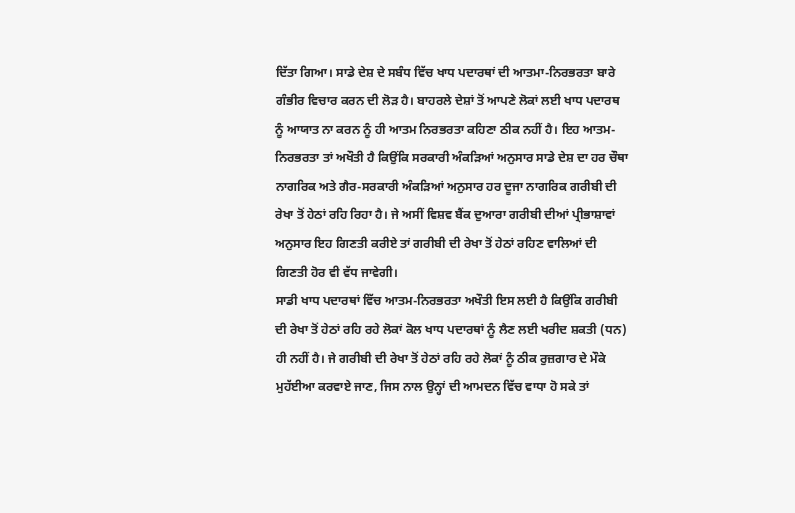ਦਿੱਤਾ ਗਿਆ। ਸਾਡੇ ਦੇਸ਼ ਦੇ ਸਬੰਧ ਵਿੱਚ ਖਾਧ ਪਦਾਰਥਾਂ ਦੀ ਆਤਮਾ-ਨਿਰਭਰਤਾ ਬਾਰੇ ਗੰਭੀਰ ਵਿਚਾਰ ਕਰਨ ਦੀ ਲੋੜ ਹੈ। ਬਾਹਰਲੇ ਦੇਸ਼ਾਂ ਤੋਂ ਆਪਣੇ ਲੋਕਾਂ ਲਈ ਖਾਧ ਪਦਾਰਥ ਨੂੰ ਆਯਾਤ ਨਾ ਕਰਨ ਨੂੰ ਹੀ ਆਤਮ ਨਿਰਭਰਤਾ ਕਹਿਣਾ ਠੀਕ ਨਹੀਂ ਹੈ। ਇਹ ਆਤਮ-ਨਿਰਭਰਤਾ ਤਾਂ ਅਖੌਤੀ ਹੈ ਕਿਉਂਕਿ ਸਰਕਾਰੀ ਅੰਕੜਿਆਂ ਅਨੁਸਾਰ ਸਾਡੇ ਦੇਸ਼ ਦਾ ਹਰ ਚੌਥਾ ਨਾਗਰਿਕ ਅਤੇ ਗੈਰ-ਸਰਕਾਰੀ ਅੰਕੜਿਆਂ ਅਨੁਸਾਰ ਹਰ ਦੂਜਾ ਨਾਗਰਿਕ ਗਰੀਬੀ ਦੀ ਰੇਖਾ ਤੋਂ ਹੇਠਾਂ ਰਹਿ ਰਿਹਾ ਹੈ। ਜੇ ਅਸੀਂ ਵਿਸ਼ਵ ਬੈਂਕ ਦੁਆਰਾ ਗਰੀਬੀ ਦੀਆਂ ਪ੍ਰੀਭਾਸ਼ਾਵਾਂ ਅਨੁਸਾਰ ਇਹ ਗਿਣਤੀ ਕਰੀਏ ਤਾਂ ਗਰੀਬੀ ਦੀ ਰੇਖਾ ਤੋਂ ਹੇਠਾਂ ਰਹਿਣ ਵਾਲਿਆਂ ਦੀ ਗਿਣਤੀ ਹੋਰ ਵੀ ਵੱਧ ਜਾਵੇਗੀ।
ਸਾਡੀ ਖਾਧ ਪਦਾਰਥਾਂ ਵਿੱਚ ਆਤਮ-ਨਿਰਭਰਤਾ ਅਖੌਤੀ ਇਸ ਲਈ ਹੈ ਕਿਉਂਕਿ ਗਰੀਬੀ ਦੀ ਰੇਖਾ ਤੋਂ ਹੇਠਾਂ ਰਹਿ ਰਹੇ ਲੋਕਾਂ ਕੋਲ ਖਾਧ ਪਦਾਰਥਾਂ ਨੂੰ ਲੈਣ ਲਈ ਖਰੀਦ ਸ਼ਕਤੀ (ਧਨ) ਹੀ ਨਹੀਂ ਹੈ। ਜੇ ਗਰੀਬੀ ਦੀ ਰੇਖਾ ਤੋਂ ਹੇਠਾਂ ਰਹਿ ਰਹੇ ਲੋਕਾਂ ਨੂੰ ਠੀਕ ਰੁਜ਼ਗਾਰ ਦੇ ਮੌਕੇ ਮੁਹੱਈਆ ਕਰਵਾਏ ਜਾਣ, ਜਿਸ ਨਾਲ ਉਨ੍ਹਾਂ ਦੀ ਆਮਦਨ ਵਿੱਚ ਵਾਧਾ ਹੋ ਸਕੇ ਤਾਂ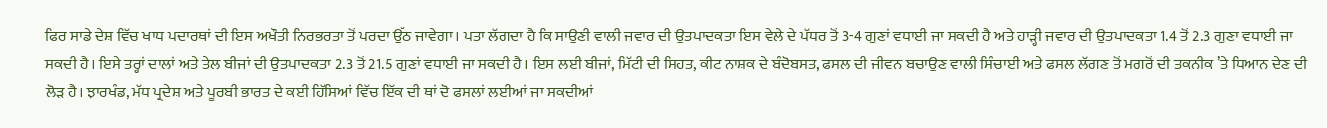ਫਿਰ ਸਾਡੇ ਦੇਸ਼ ਵਿੱਚ ਖਾਧ ਪਦਾਰਥਾਂ ਦੀ ਇਸ ਅਖੌਤੀ ਨਿਰਭਰਤਾ ਤੋਂ ਪਰਦਾ ਉੱਠ ਜਾਵੇਗਾ। ਪਤਾ ਲੱਗਦਾ ਹੈ ਕਿ ਸਾਉਣੀ ਵਾਲੀ ਜਵਾਰ ਦੀ ਉਤਪਾਦਕਤਾ ਇਸ ਵੇਲੇ ਦੇ ਪੱਧਰ ਤੋਂ 3-4 ਗੁਣਾਂ ਵਧਾਈ ਜਾ ਸਕਦੀ ਹੈ ਅਤੇ ਹਾੜ੍ਹੀ ਜਵਾਰ ਦੀ ਉਤਪਾਦਕਤਾ 1.4 ਤੋਂ 2.3 ਗੁਣਾ ਵਧਾਈ ਜਾ ਸਕਦੀ ਹੈ। ਇਸੇ ਤਰ੍ਹਾਂ ਦਾਲਾਂ ਅਤੇ ਤੇਲ ਬੀਜਾਂ ਦੀ ਉਤਪਾਦਕਤਾ 2.3 ਤੋਂ 21.5 ਗੁਣਾਂ ਵਧਾਈ ਜਾ ਸਕਦੀ ਹੈ। ਇਸ ਲਈ ਬੀਜਾਂ, ਮਿੱਟੀ ਦੀ ਸਿਹਤ, ਕੀਟ ਨਾਸ਼ਕ ਦੇ ਬੰਦੋਬਸਤ, ਫਸਲ ਦੀ ਜੀਵਨ ਬਚਾਉਣ ਵਾਲੀ ਸਿੰਚਾਈ ਅਤੇ ਫਸਲ ਲੱਗਣ ਤੋਂ ਮਗਰੋਂ ਦੀ ਤਕਨੀਕ ’ਤੇ ਧਿਆਨ ਦੇਣ ਦੀ ਲੋੜ ਹੈ। ਝਾਰਖੰਡ, ਮੱਧ ਪ੍ਰਦੇਸ਼ ਅਤੇ ਪੂਰਬੀ ਭਾਰਤ ਦੇ ਕਈ ਹਿੱਸਿਆਂ ਵਿੱਚ ਇੱਕ ਦੀ ਥਾਂ ਦੋ ਫਸਲਾਂ ਲਈਆਂ ਜਾ ਸਕਦੀਆਂ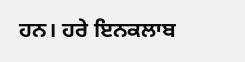ਹਨ। ਹਰੇ ਇਨਕਲਾਬ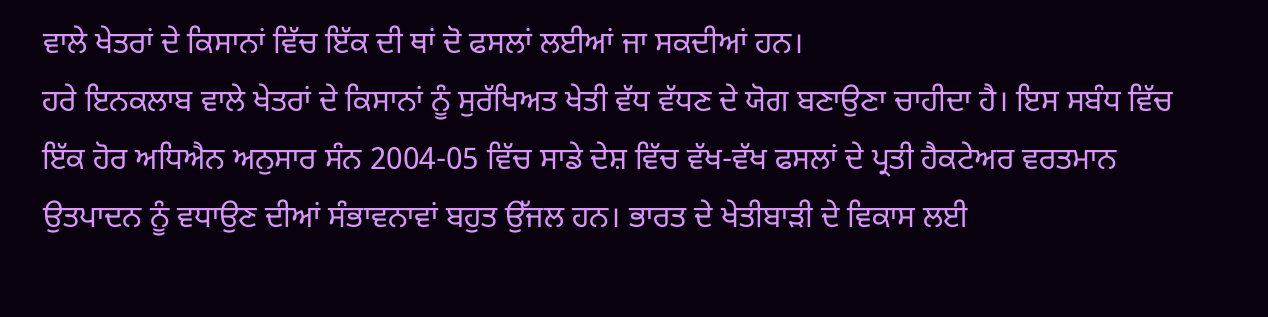ਵਾਲੇ ਖੇਤਰਾਂ ਦੇ ਕਿਸਾਨਾਂ ਵਿੱਚ ਇੱਕ ਦੀ ਥਾਂ ਦੋ ਫਸਲਾਂ ਲਈਆਂ ਜਾ ਸਕਦੀਆਂ ਹਨ।
ਹਰੇ ਇਨਕਲਾਬ ਵਾਲੇ ਖੇਤਰਾਂ ਦੇ ਕਿਸਾਨਾਂ ਨੂੰ ਸੁਰੱਖਿਅਤ ਖੇਤੀ ਵੱਧ ਵੱਧਣ ਦੇ ਯੋਗ ਬਣਾਉਣਾ ਚਾਹੀਦਾ ਹੈ। ਇਸ ਸਬੰਧ ਵਿੱਚ ਇੱਕ ਹੋਰ ਅਧਿਐਨ ਅਨੁਸਾਰ ਸੰਨ 2004-05 ਵਿੱਚ ਸਾਡੇ ਦੇਸ਼ ਵਿੱਚ ਵੱਖ-ਵੱਖ ਫਸਲਾਂ ਦੇ ਪ੍ਰਤੀ ਹੈਕਟੇਅਰ ਵਰਤਮਾਨ ਉਤਪਾਦਨ ਨੂੰ ਵਧਾਉਣ ਦੀਆਂ ਸੰਭਾਵਨਾਵਾਂ ਬਹੁਤ ਉੱਜਲ ਹਨ। ਭਾਰਤ ਦੇ ਖੇਤੀਬਾੜੀ ਦੇ ਵਿਕਾਸ ਲਈ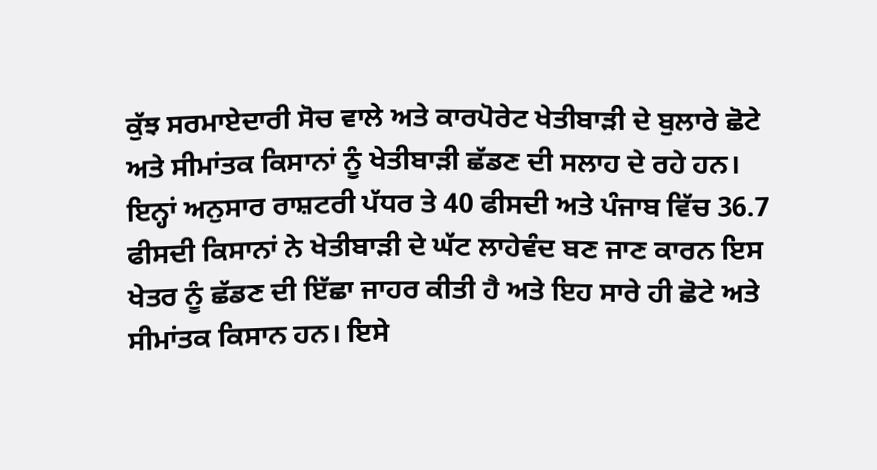ਕੁੱਝ ਸਰਮਾਏਦਾਰੀ ਸੋਚ ਵਾਲੇ ਅਤੇ ਕਾਰਪੋਰੇਟ ਖੇਤੀਬਾੜੀ ਦੇ ਬੁਲਾਰੇ ਛੋਟੇ ਅਤੇ ਸੀਮਾਂਤਕ ਕਿਸਾਨਾਂ ਨੂੰ ਖੇਤੀਬਾੜੀ ਛੱਡਣ ਦੀ ਸਲਾਹ ਦੇ ਰਹੇ ਹਨ। ਇਨ੍ਹਾਂ ਅਨੁਸਾਰ ਰਾਸ਼ਟਰੀ ਪੱਧਰ ਤੇ 40 ਫੀਸਦੀ ਅਤੇ ਪੰਜਾਬ ਵਿੱਚ 36.7 ਫੀਸਦੀ ਕਿਸਾਨਾਂ ਨੇ ਖੇਤੀਬਾੜੀ ਦੇ ਘੱਟ ਲਾਹੇਵੰਦ ਬਣ ਜਾਣ ਕਾਰਨ ਇਸ ਖੇਤਰ ਨੂੰ ਛੱਡਣ ਦੀ ਇੱਛਾ ਜਾਹਰ ਕੀਤੀ ਹੈ ਅਤੇ ਇਹ ਸਾਰੇ ਹੀ ਛੋਟੇ ਅਤੇ ਸੀਮਾਂਤਕ ਕਿਸਾਨ ਹਨ। ਇਸੇ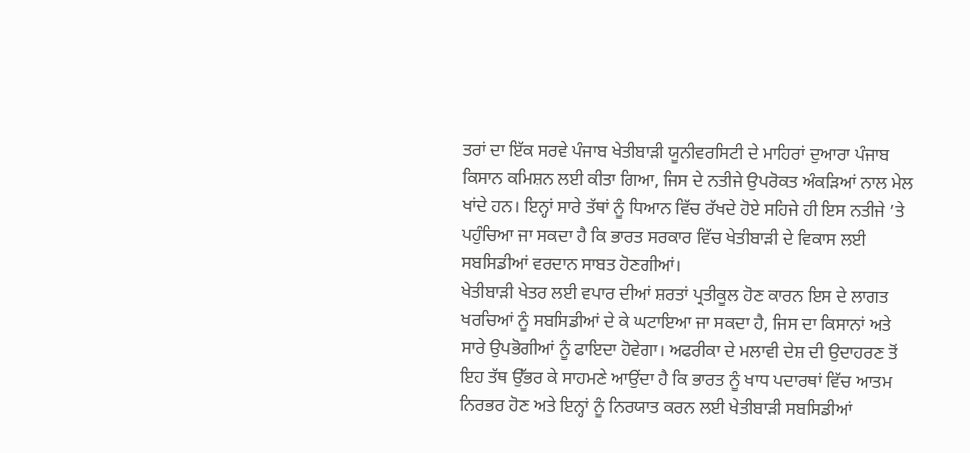ਤਰਾਂ ਦਾ ਇੱਕ ਸਰਵੇ ਪੰਜਾਬ ਖੇਤੀਬਾੜੀ ਯੂਨੀਵਰਸਿਟੀ ਦੇ ਮਾਹਿਰਾਂ ਦੁਆਰਾ ਪੰਜਾਬ ਕਿਸਾਨ ਕਮਿਸ਼ਨ ਲਈ ਕੀਤਾ ਗਿਆ, ਜਿਸ ਦੇ ਨਤੀਜੇ ਉਪਰੋਕਤ ਅੰਕੜਿਆਂ ਨਾਲ ਮੇਲ ਖਾਂਦੇ ਹਨ। ਇਨ੍ਹਾਂ ਸਾਰੇ ਤੱਥਾਂ ਨੂੰ ਧਿਆਨ ਵਿੱਚ ਰੱਖਦੇ ਹੋਏ ਸਹਿਜੇ ਹੀ ਇਸ ਨਤੀਜੇ ’ਤੇ ਪਹੁੰਚਿਆ ਜਾ ਸਕਦਾ ਹੈ ਕਿ ਭਾਰਤ ਸਰਕਾਰ ਵਿੱਚ ਖੇਤੀਬਾੜੀ ਦੇ ਵਿਕਾਸ ਲਈ ਸਬਸਿਡੀਆਂ ਵਰਦਾਨ ਸਾਬਤ ਹੋਣਗੀਆਂ।
ਖੇਤੀਬਾੜੀ ਖੇਤਰ ਲਈ ਵਪਾਰ ਦੀਆਂ ਸ਼ਰਤਾਂ ਪ੍ਰਤੀਕੂਲ ਹੋਣ ਕਾਰਨ ਇਸ ਦੇ ਲਾਗਤ ਖਰਚਿਆਂ ਨੂੰ ਸਬਸਿਡੀਆਂ ਦੇ ਕੇ ਘਟਾਇਆ ਜਾ ਸਕਦਾ ਹੈ, ਜਿਸ ਦਾ ਕਿਸਾਨਾਂ ਅਤੇ ਸਾਰੇ ਉਪਭੋਗੀਆਂ ਨੂੰ ਫਾਇਦਾ ਹੋਵੇਗਾ। ਅਫਰੀਕਾ ਦੇ ਮਲਾਵੀ ਦੇਸ਼ ਦੀ ਉਦਾਹਰਣ ਤੋਂ ਇਹ ਤੱਥ ਉੱਭਰ ਕੇ ਸਾਹਮਣੇ ਆਉਂਦਾ ਹੈ ਕਿ ਭਾਰਤ ਨੂੰ ਖਾਧ ਪਦਾਰਥਾਂ ਵਿੱਚ ਆਤਮ ਨਿਰਭਰ ਹੋਣ ਅਤੇ ਇਨ੍ਹਾਂ ਨੂੰ ਨਿਰਯਾਤ ਕਰਨ ਲਈ ਖੇਤੀਬਾੜੀ ਸਬਸਿਡੀਆਂ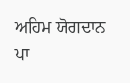ਅਹਿਮ ਯੋਗਦਾਨ ਪਾ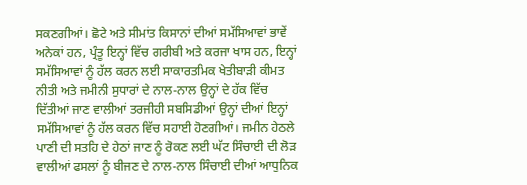ਸਕਣਗੀਆਂ। ਛੋਟੇ ਅਤੇ ਸੀਮਾਂਤ ਕਿਸਾਨਾਂ ਦੀਆਂ ਸਮੱਸਿਆਵਾਂ ਭਾਵੇਂ ਅਨੇਕਾਂ ਹਨ, ਪ੍ਰੰਤੂ ਇਨ੍ਹਾਂ ਵਿੱਚ ਗਰੀਬੀ ਅਤੇ ਕਰਜਾ ਖਾਸ ਹਨ, ਇਨ੍ਹਾਂ ਸਮੱਸਿਆਵਾਂ ਨੂੰ ਹੱਲ ਕਰਨ ਲਈ ਸਾਕਾਰਤਮਿਕ ਖੇਤੀਬਾੜੀ ਕੀਮਤ ਨੀਤੀ ਅਤੇ ਜਮੀਨੀ ਸੁਧਾਰਾਂ ਦੇ ਨਾਲ-ਨਾਲ ਉਨ੍ਹਾਂ ਦੇ ਹੱਕ ਵਿੱਚ ਦਿੱਤੀਆਂ ਜਾਣ ਵਾਲੀਆਂ ਤਰਜੀਹੀ ਸਬਸਿਡੀਆਂ ਉਨ੍ਹਾਂ ਦੀਆਂ ਇਨ੍ਹਾਂ ਸਮੱਸਿਆਵਾਂ ਨੂੰ ਹੱਲ ਕਰਨ ਵਿੱਚ ਸਹਾਈ ਹੋਣਗੀਆਂ। ਜਮੀਨ ਹੇਠਲੇ ਪਾਣੀ ਦੀ ਸਤਹਿ ਦੇ ਹੇਠਾਂ ਜਾਣ ਨੂੰ ਰੋਕਣ ਲਈ ਘੱਟ ਸਿੰਚਾਈ ਦੀ ਲੋੜ ਵਾਲੀਆਂ ਫਸਲਾਂ ਨੂੰ ਬੀਜਣ ਦੇ ਨਾਲ-ਨਾਲ ਸਿੰਚਾਈ ਦੀਆਂ ਆਧੁਨਿਕ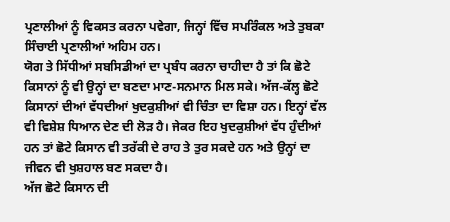ਪ੍ਰਣਾਲੀਆਂ ਨੂੰ ਵਿਕਸਤ ਕਰਨਾ ਪਵੇਗਾ, ਜਿਨ੍ਹਾਂ ਵਿੱਚ ਸਪਰਿੰਕਲ ਅਤੇ ਤੁਬਕਾ ਸਿੰਚਾਈ ਪ੍ਰਣਾਲੀਆਂ ਅਹਿਮ ਹਨ।
ਯੋਗ ਤੇ ਸਿੱਧੀਆਂ ਸਬਸਿਡੀਆਂ ਦਾ ਪ੍ਰਬੰਧ ਕਰਨਾ ਚਾਹੀਦਾ ਹੈ ਤਾਂ ਕਿ ਛੋਟੇ ਕਿਸਾਨਾਂ ਨੂੰ ਵੀ ਉਨ੍ਹਾਂ ਦਾ ਬਣਦਾ ਮਾਣ-ਸਨਮਾਨ ਮਿਲ ਸਕੇ। ਅੱਜ-ਕੱਲ੍ਹ ਛੋਟੇ ਕਿਸਾਨਾਂ ਦੀਆਂ ਵੱਧਦੀਆਂ ਖੁਦਕੁਸ਼ੀਆਂ ਵੀ ਚਿੰਤਾ ਦਾ ਵਿਸ਼ਾ ਹਨ। ਇਨ੍ਹਾਂ ਵੱਲ ਵੀ ਵਿਸ਼ੇਸ਼ ਧਿਆਨ ਦੇਣ ਦੀ ਲੋੜ ਹੈ। ਜੇਕਰ ਇਹ ਖੁਦਕੁਸ਼ੀਆਂ ਵੱਧ ਹੁੰਦੀਆਂ ਹਨ ਤਾਂ ਛੋਟੇ ਕਿਸਾਨ ਵੀ ਤਰੱਕੀ ਦੇ ਰਾਹ ਤੇ ਤੁਰ ਸਕਦੇ ਹਨ ਅਤੇ ਉਨ੍ਹਾਂ ਦਾ ਜੀਵਨ ਵੀ ਖੁਸ਼ਹਾਲ ਬਣ ਸਕਦਾ ਹੈ।
ਅੱਜ ਛੋਟੇ ਕਿਸਾਨ ਦੀ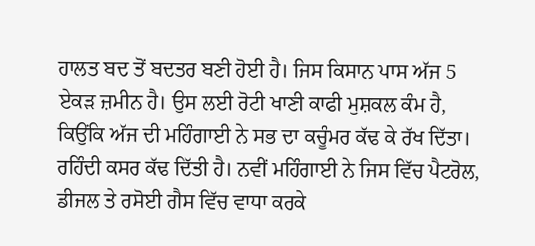ਹਾਲਤ ਬਦ ਤੋਂ ਬਦਤਰ ਬਣੀ ਹੋਈ ਹੈ। ਜਿਸ ਕਿਸਾਨ ਪਾਸ ਅੱਜ 5 ਏਕੜ ਜ਼ਮੀਨ ਹੈ। ਉਸ ਲਈ ਰੋਟੀ ਖਾਣੀ ਕਾਫੀ ਮੁਸ਼ਕਲ ਕੰਮ ਹੈ, ਕਿਉਂਕਿ ਅੱਜ ਦੀ ਮਹਿੰਗਾਈ ਨੇ ਸਭ ਦਾ ਕਚੂੰਮਰ ਕੱਢ ਕੇ ਰੱਖ ਦਿੱਤਾ। ਰਹਿੰਦੀ ਕਸਰ ਕੱਢ ਦਿੱਤੀ ਹੈ। ਨਵੀਂ ਮਹਿੰਗਾਈ ਨੇ ਜਿਸ ਵਿੱਚ ਪੈਟਰੋਲ, ਡੀਜਲ ਤੇ ਰਸੋਈ ਗੈਸ ਵਿੱਚ ਵਾਧਾ ਕਰਕੇ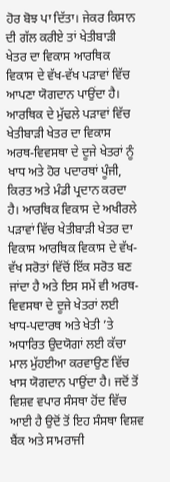ਹੋਰ ਬੋਝ ਪਾ ਦਿੱਤਾ। ਜੇਕਰ ਕਿਸਾਨ ਦੀ ਗੱਲ ਕਰੀਏ ਤਾਂ ਖੇਤੀਬਾੜੀ ਖੇਤਰ ਦਾ ਵਿਕਾਸ ਆਰਥਿਕ ਵਿਕਾਸ ਦੇ ਵੱਖ-ਵੱਖ ਪੜਾਵਾਂ ਵਿੱਚ ਆਪਣਾ ਯੋਗਦਾਨ ਪਾਉਂਦਾ ਹੈ। ਆਰਥਿਕ ਦੇ ਮੁੱਢਲੇ ਪੜਾਵਾਂ ਵਿੱਚ ਖੇਤੀਬਾੜੀ ਖੇਤਰ ਦਾ ਵਿਕਾਸ ਅਰਥ-ਵਿਵਸਥਾ ਦੇ ਦੂਜੇ ਖੇਤਰਾਂ ਨੂੰ ਖਾਧ ਅਤੇ ਹੋਰ ਪਦਾਰਥਾਂ ਪੂੰਜੀ, ਕਿਰਤ ਅਤੇ ਮੰਡੀ ਪ੍ਰਦਾਨ ਕਰਦਾ ਹੈ। ਆਰਥਿਕ ਵਿਕਾਸ ਦੇ ਅਖੀਰਲੇ ਪੜਾਵਾਂ ਵਿੱਚ ਖੇਤੀਬਾੜੀ ਖੇਤਰ ਦਾ ਵਿਕਾਸ ਆਰਥਿਕ ਵਿਕਾਸ ਦੇ ਵੱਖ-ਵੱਖ ਸਰੋਤਾਂ ਵਿੱਚੋਂ ਇੱਕ ਸਰੋਤ ਬਣ ਜਾਂਦਾ ਹੈ ਅਤੇ ਇਸ ਸਮੇਂ ਵੀ ਅਰਥ-ਵਿਵਸਥਾ ਦੇ ਦੂਜੇ ਖੇਤਰਾਂ ਲਈ ਖਾਧ-ਪਦਾਰਥ ਅਤੇ ਖੇਤੀ ’ਤੇ ਅਧਾਰਿਤ ਉਦਯੋਗਾਂ ਲਈ ਕੱਚਾ ਮਾਲ ਮੁੱਹਈਆ ਕਰਵਾਉਣ ਵਿੱਚ ਖਾਸ ਯੋਗਦਾਨ ਪਾਉਂਦਾ ਹੈ। ਜਦੋਂ ਤੋਂ ਵਿਸ਼ਵ ਵਪਾਰ ਸੰਸਥਾ ਹੋਂਦ ਵਿੱਚ ਆਈ ਹੈ ਉਦੋਂ ਤੋਂ ਇਹ ਸੰਸਥਾ ਵਿਸ਼ਵ ਬੈਂਕ ਅਤੇ ਸਾਮਰਾਜੀ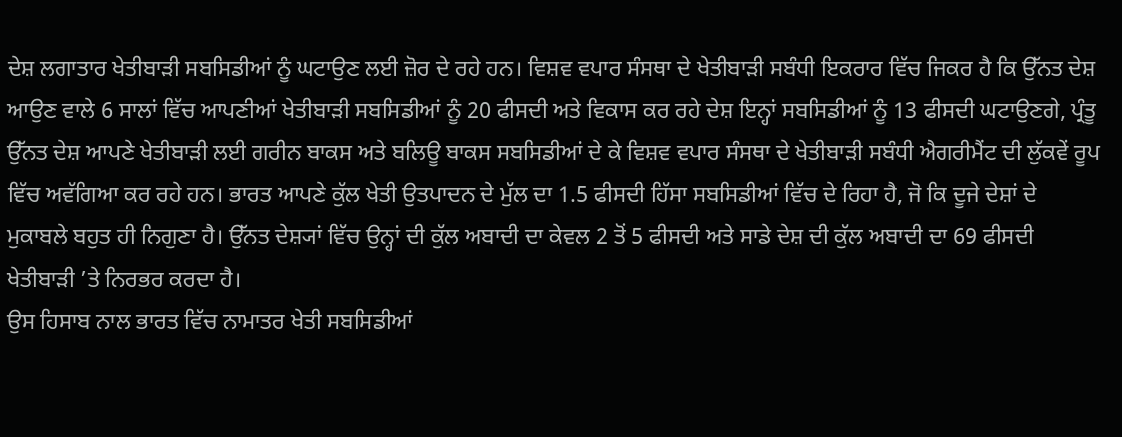ਦੇਸ਼ ਲਗਾਤਾਰ ਖੇਤੀਬਾੜੀ ਸਬਸਿਡੀਆਂ ਨੂੰ ਘਟਾਉਣ ਲਈ ਜ਼ੋਰ ਦੇ ਰਹੇ ਹਨ। ਵਿਸ਼ਵ ਵਪਾਰ ਸੰਸਥਾ ਦੇ ਖੇਤੀਬਾੜੀ ਸਬੰਧੀ ਇਕਰਾਰ ਵਿੱਚ ਜਿਕਰ ਹੈ ਕਿ ਉੱਨਤ ਦੇਸ਼ ਆਉਣ ਵਾਲੇ 6 ਸਾਲਾਂ ਵਿੱਚ ਆਪਣੀਆਂ ਖੇਤੀਬਾੜੀ ਸਬਸਿਡੀਆਂ ਨੂੰ 20 ਫੀਸਦੀ ਅਤੇ ਵਿਕਾਸ ਕਰ ਰਹੇ ਦੇਸ਼ ਇਨ੍ਹਾਂ ਸਬਸਿਡੀਆਂ ਨੂੰ 13 ਫੀਸਦੀ ਘਟਾਉਣਗੇ, ਪ੍ਰੰਤੂ ਉੱਨਤ ਦੇਸ਼ ਆਪਣੇ ਖੇਤੀਬਾੜੀ ਲਈ ਗਰੀਨ ਬਾਕਸ ਅਤੇ ਬਲਿਊ ਬਾਕਸ ਸਬਸਿਡੀਆਂ ਦੇ ਕੇ ਵਿਸ਼ਵ ਵਪਾਰ ਸੰਸਥਾ ਦੇ ਖੇਤੀਬਾੜੀ ਸਬੰਧੀ ਐਗਰੀਮੈਂਟ ਦੀ ਲੁੱਕਵੇਂ ਰੂਪ ਵਿੱਚ ਅਵੱਗਿਆ ਕਰ ਰਹੇ ਹਨ। ਭਾਰਤ ਆਪਣੇ ਕੁੱਲ ਖੇਤੀ ਉਤਪਾਦਨ ਦੇ ਮੁੱਲ ਦਾ 1.5 ਫੀਸਦੀ ਹਿੱਸਾ ਸਬਸਿਡੀਆਂ ਵਿੱਚ ਦੇ ਰਿਹਾ ਹੈ, ਜੋ ਕਿ ਦੂਜੇ ਦੇਸ਼ਾਂ ਦੇ ਮੁਕਾਬਲੇ ਬਹੁਤ ਹੀ ਨਿਗੁਣਾ ਹੈ। ਉੱਨਤ ਦੇਸ਼੍ਯਾਂ ਵਿੱਚ ਉਨ੍ਹਾਂ ਦੀ ਕੁੱਲ ਅਬਾਦੀ ਦਾ ਕੇਵਲ 2 ਤੋਂ 5 ਫੀਸਦੀ ਅਤੇ ਸਾਡੇ ਦੇਸ਼ ਦੀ ਕੁੱਲ ਅਬਾਦੀ ਦਾ 69 ਫੀਸਦੀ ਖੇਤੀਬਾੜੀ ’ਤੇ ਨਿਰਭਰ ਕਰਦਾ ਹੈ।
ਉਸ ਹਿਸਾਬ ਨਾਲ ਭਾਰਤ ਵਿੱਚ ਨਾਮਾਤਰ ਖੇਤੀ ਸਬਸਿਡੀਆਂ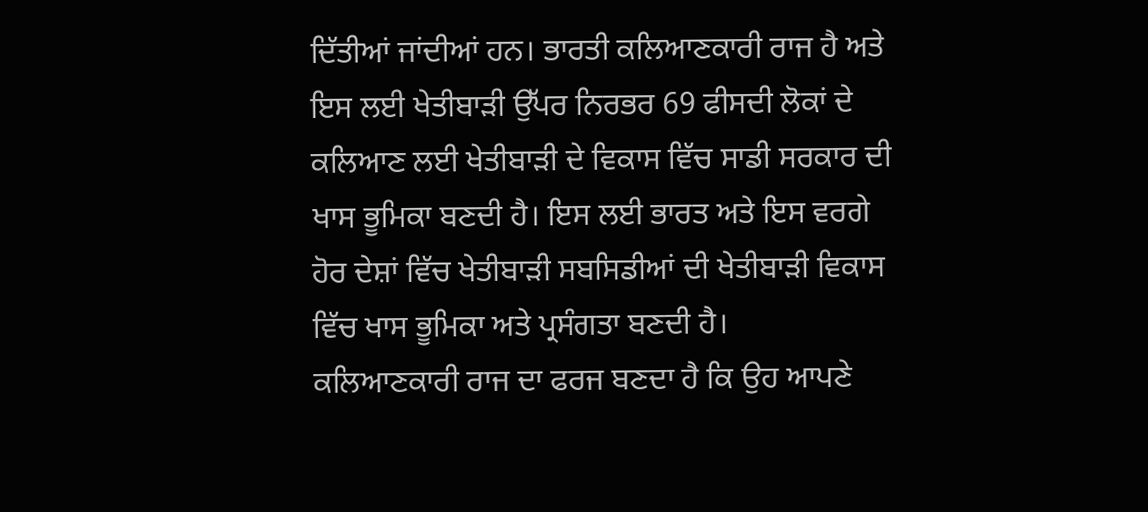ਦਿੱਤੀਆਂ ਜਾਂਦੀਆਂ ਹਨ। ਭਾਰਤੀ ਕਲਿਆਣਕਾਰੀ ਰਾਜ ਹੈ ਅਤੇ ਇਸ ਲਈ ਖੇਤੀਬਾੜੀ ਉੱਪਰ ਨਿਰਭਰ 69 ਫੀਸਦੀ ਲੋਕਾਂ ਦੇ ਕਲਿਆਣ ਲਈ ਖੇਤੀਬਾੜੀ ਦੇ ਵਿਕਾਸ ਵਿੱਚ ਸਾਡੀ ਸਰਕਾਰ ਦੀ ਖਾਸ ਭੂਮਿਕਾ ਬਣਦੀ ਹੈ। ਇਸ ਲਈ ਭਾਰਤ ਅਤੇ ਇਸ ਵਰਗੇ ਹੋਰ ਦੇਸ਼ਾਂ ਵਿੱਚ ਖੇਤੀਬਾੜੀ ਸਬਸਿਡੀਆਂ ਦੀ ਖੇਤੀਬਾੜੀ ਵਿਕਾਸ ਵਿੱਚ ਖਾਸ ਭੂਮਿਕਾ ਅਤੇ ਪ੍ਰਸੰਗਤਾ ਬਣਦੀ ਹੈ।
ਕਲਿਆਣਕਾਰੀ ਰਾਜ ਦਾ ਫਰਜ ਬਣਦਾ ਹੈ ਕਿ ਉਹ ਆਪਣੇ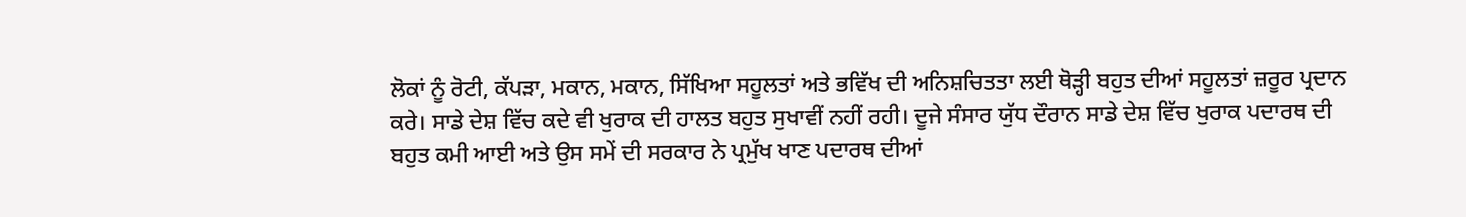ਲੋਕਾਂ ਨੂੰ ਰੋਟੀ, ਕੱਪੜਾ, ਮਕਾਨ, ਮਕਾਨ, ਸਿੱਖਿਆ ਸਹੂਲਤਾਂ ਅਤੇ ਭਵਿੱਖ ਦੀ ਅਨਿਸ਼ਚਿਤਤਾ ਲਈ ਥੋੜ੍ਹੀ ਬਹੁਤ ਦੀਆਂ ਸਹੂਲਤਾਂ ਜ਼ਰੂਰ ਪ੍ਰਦਾਨ ਕਰੇ। ਸਾਡੇ ਦੇਸ਼ ਵਿੱਚ ਕਦੇ ਵੀ ਖੁਰਾਕ ਦੀ ਹਾਲਤ ਬਹੁਤ ਸੁਖਾਵੀਂ ਨਹੀਂ ਰਹੀ। ਦੂਜੇ ਸੰਸਾਰ ਯੁੱਧ ਦੌਰਾਨ ਸਾਡੇ ਦੇਸ਼ ਵਿੱਚ ਖੁਰਾਕ ਪਦਾਰਥ ਦੀ ਬਹੁਤ ਕਮੀ ਆਈ ਅਤੇ ਉਸ ਸਮੇਂ ਦੀ ਸਰਕਾਰ ਨੇ ਪ੍ਰਮੁੱਖ ਖਾਣ ਪਦਾਰਥ ਦੀਆਂ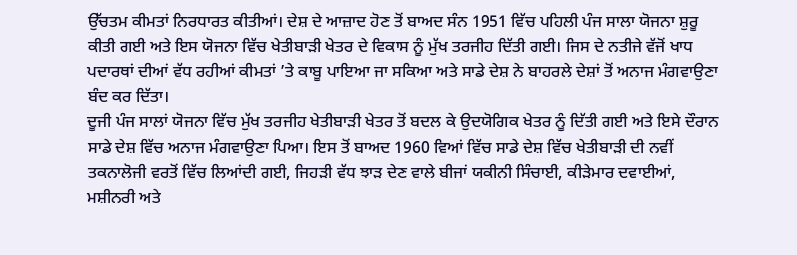ਉੱਚਤਮ ਕੀਮਤਾਂ ਨਿਰਧਾਰਤ ਕੀਤੀਆਂ। ਦੇਸ਼ ਦੇ ਆਜ਼ਾਦ ਹੋਣ ਤੋਂ ਬਾਅਦ ਸੰਨ 1951 ਵਿੱਚ ਪਹਿਲੀ ਪੰਜ ਸਾਲਾ ਯੋਜਨਾ ਸ਼ੁਰੂ ਕੀਤੀ ਗਈ ਅਤੇ ਇਸ ਯੋਜਨਾ ਵਿੱਚ ਖੇਤੀਬਾੜੀ ਖੇਤਰ ਦੇ ਵਿਕਾਸ ਨੂੰ ਮੁੱਖ ਤਰਜੀਹ ਦਿੱਤੀ ਗਈ। ਜਿਸ ਦੇ ਨਤੀਜੇ ਵੱਜੋਂ ਖਾਧ ਪਦਾਰਥਾਂ ਦੀਆਂ ਵੱਧ ਰਹੀਆਂ ਕੀਮਤਾਂ ’ਤੇ ਕਾਬੂ ਪਾਇਆ ਜਾ ਸਕਿਆ ਅਤੇ ਸਾਡੇ ਦੇਸ਼ ਨੇ ਬਾਹਰਲੇ ਦੇਸ਼ਾਂ ਤੋਂ ਅਨਾਜ ਮੰਗਵਾਉਣਾ ਬੰਦ ਕਰ ਦਿੱਤਾ।
ਦੂਜੀ ਪੰਜ ਸਾਲਾਂ ਯੋਜਨਾ ਵਿੱਚ ਮੁੱਖ ਤਰਜੀਹ ਖੇਤੀਬਾੜੀ ਖੇਤਰ ਤੋਂ ਬਦਲ ਕੇ ਉਦਯੋਗਿਕ ਖੇਤਰ ਨੂੰ ਦਿੱਤੀ ਗਈ ਅਤੇ ਇਸੇ ਦੌਰਾਨ ਸਾਡੇ ਦੇਸ਼ ਵਿੱਚ ਅਨਾਜ ਮੰਗਵਾਉਣਾ ਪਿਆ। ਇਸ ਤੋਂ ਬਾਅਦ 1960 ਵਿਆਂ ਵਿੱਚ ਸਾਡੇ ਦੇਸ਼ ਵਿੱਚ ਖੇਤੀਬਾੜੀ ਦੀ ਨਵੀਂ ਤਕਨਾਲੋਜੀ ਵਰਤੋਂ ਵਿੱਚ ਲਿਆਂਦੀ ਗਈ, ਜਿਹੜੀ ਵੱਧ ਝਾੜ ਦੇਣ ਵਾਲੇ ਬੀਜਾਂ ਯਕੀਨੀ ਸਿੰਚਾਈ, ਕੀੜੇਮਾਰ ਦਵਾਈਆਂ, ਮਸ਼ੀਨਰੀ ਅਤੇ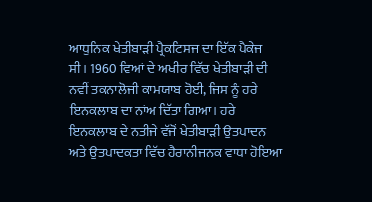ਆਧੁਨਿਕ ਖੇਤੀਬਾੜੀ ਪ੍ਰੈਕਟਿਸਜ ਦਾ ਇੱਕ ਪੈਕੇਜ ਸੀ। 1960 ਵਿਆਂ ਦੇ ਅਖੀਰ ਵਿੱਚ ਖੇਤੀਬਾੜੀ ਦੀ ਨਵੀਂ ਤਕਨਾਲੋਜੀ ਕਾਮਯਾਬ ਹੋਈ, ਜਿਸ ਨੂੰ ਹਰੇ ਇਨਕਲਾਬ ਦਾ ਨਾਂਅ ਦਿੱਤਾ ਗਿਆ। ਹਰੇ ਇਨਕਲਾਬ ਦੇ ਨਤੀਜੇ ਵੱਜੋਂ ਖੇਤੀਬਾੜੀ ਉਤਪਾਦਨ ਅਤੇ ਉਤਪਾਦਕਤਾ ਵਿੱਚ ਹੈਰਾਨੀਜਨਕ ਵਾਧਾ ਹੋਇਆ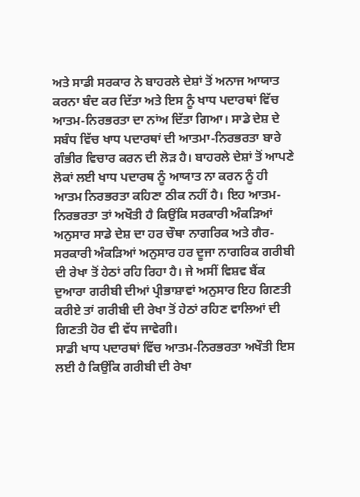ਅਤੇ ਸਾਡੀ ਸਰਕਾਰ ਨੇ ਬਾਹਰਲੇ ਦੇਸ਼ਾਂ ਤੋਂ ਅਨਾਜ ਆਯਾਤ ਕਰਨਾ ਬੰਦ ਕਰ ਦਿੱਤਾ ਅਤੇ ਇਸ ਨੂੰ ਖਾਧ ਪਦਾਰਥਾਂ ਵਿੱਚ ਆਤਮ-ਨਿਰਭਰਤਾ ਦਾ ਨਾਂਅ ਦਿੱਤਾ ਗਿਆ। ਸਾਡੇ ਦੇਸ਼ ਦੇ ਸਬੰਧ ਵਿੱਚ ਖਾਧ ਪਦਾਰਥਾਂ ਦੀ ਆਤਮਾ-ਨਿਰਭਰਤਾ ਬਾਰੇ ਗੰਭੀਰ ਵਿਚਾਰ ਕਰਨ ਦੀ ਲੋੜ ਹੈ। ਬਾਹਰਲੇ ਦੇਸ਼ਾਂ ਤੋਂ ਆਪਣੇ ਲੋਕਾਂ ਲਈ ਖਾਧ ਪਦਾਰਥ ਨੂੰ ਆਯਾਤ ਨਾ ਕਰਨ ਨੂੰ ਹੀ ਆਤਮ ਨਿਰਭਰਤਾ ਕਹਿਣਾ ਠੀਕ ਨਹੀਂ ਹੈ। ਇਹ ਆਤਮ-ਨਿਰਭਰਤਾ ਤਾਂ ਅਖੌਤੀ ਹੈ ਕਿਉਂਕਿ ਸਰਕਾਰੀ ਅੰਕੜਿਆਂ ਅਨੁਸਾਰ ਸਾਡੇ ਦੇਸ਼ ਦਾ ਹਰ ਚੌਥਾ ਨਾਗਰਿਕ ਅਤੇ ਗੈਰ-ਸਰਕਾਰੀ ਅੰਕੜਿਆਂ ਅਨੁਸਾਰ ਹਰ ਦੂਜਾ ਨਾਗਰਿਕ ਗਰੀਬੀ ਦੀ ਰੇਖਾ ਤੋਂ ਹੇਠਾਂ ਰਹਿ ਰਿਹਾ ਹੈ। ਜੇ ਅਸੀਂ ਵਿਸ਼ਵ ਬੈਂਕ ਦੁਆਰਾ ਗਰੀਬੀ ਦੀਆਂ ਪ੍ਰੀਭਾਸ਼ਾਵਾਂ ਅਨੁਸਾਰ ਇਹ ਗਿਣਤੀ ਕਰੀਏ ਤਾਂ ਗਰੀਬੀ ਦੀ ਰੇਖਾ ਤੋਂ ਹੇਠਾਂ ਰਹਿਣ ਵਾਲਿਆਂ ਦੀ ਗਿਣਤੀ ਹੋਰ ਵੀ ਵੱਧ ਜਾਵੇਗੀ।
ਸਾਡੀ ਖਾਧ ਪਦਾਰਥਾਂ ਵਿੱਚ ਆਤਮ-ਨਿਰਭਰਤਾ ਅਖੌਤੀ ਇਸ ਲਈ ਹੈ ਕਿਉਂਕਿ ਗਰੀਬੀ ਦੀ ਰੇਖਾ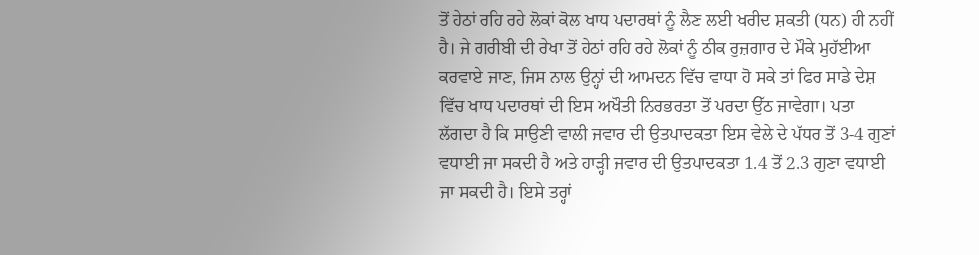ਤੋਂ ਹੇਠਾਂ ਰਹਿ ਰਹੇ ਲੋਕਾਂ ਕੋਲ ਖਾਧ ਪਦਾਰਥਾਂ ਨੂੰ ਲੈਣ ਲਈ ਖਰੀਦ ਸ਼ਕਤੀ (ਧਨ) ਹੀ ਨਹੀਂ ਹੈ। ਜੇ ਗਰੀਬੀ ਦੀ ਰੇਖਾ ਤੋਂ ਹੇਠਾਂ ਰਹਿ ਰਹੇ ਲੋਕਾਂ ਨੂੰ ਠੀਕ ਰੁਜ਼ਗਾਰ ਦੇ ਮੌਕੇ ਮੁਹੱਈਆ ਕਰਵਾਏ ਜਾਣ, ਜਿਸ ਨਾਲ ਉਨ੍ਹਾਂ ਦੀ ਆਮਦਨ ਵਿੱਚ ਵਾਧਾ ਹੋ ਸਕੇ ਤਾਂ ਫਿਰ ਸਾਡੇ ਦੇਸ਼ ਵਿੱਚ ਖਾਧ ਪਦਾਰਥਾਂ ਦੀ ਇਸ ਅਖੌਤੀ ਨਿਰਭਰਤਾ ਤੋਂ ਪਰਦਾ ਉੱਠ ਜਾਵੇਗਾ। ਪਤਾ ਲੱਗਦਾ ਹੈ ਕਿ ਸਾਉਣੀ ਵਾਲੀ ਜਵਾਰ ਦੀ ਉਤਪਾਦਕਤਾ ਇਸ ਵੇਲੇ ਦੇ ਪੱਧਰ ਤੋਂ 3-4 ਗੁਣਾਂ ਵਧਾਈ ਜਾ ਸਕਦੀ ਹੈ ਅਤੇ ਹਾੜ੍ਹੀ ਜਵਾਰ ਦੀ ਉਤਪਾਦਕਤਾ 1.4 ਤੋਂ 2.3 ਗੁਣਾ ਵਧਾਈ ਜਾ ਸਕਦੀ ਹੈ। ਇਸੇ ਤਰ੍ਹਾਂ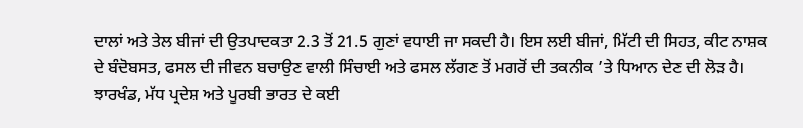ਦਾਲਾਂ ਅਤੇ ਤੇਲ ਬੀਜਾਂ ਦੀ ਉਤਪਾਦਕਤਾ 2.3 ਤੋਂ 21.5 ਗੁਣਾਂ ਵਧਾਈ ਜਾ ਸਕਦੀ ਹੈ। ਇਸ ਲਈ ਬੀਜਾਂ, ਮਿੱਟੀ ਦੀ ਸਿਹਤ, ਕੀਟ ਨਾਸ਼ਕ ਦੇ ਬੰਦੋਬਸਤ, ਫਸਲ ਦੀ ਜੀਵਨ ਬਚਾਉਣ ਵਾਲੀ ਸਿੰਚਾਈ ਅਤੇ ਫਸਲ ਲੱਗਣ ਤੋਂ ਮਗਰੋਂ ਦੀ ਤਕਨੀਕ ’ਤੇ ਧਿਆਨ ਦੇਣ ਦੀ ਲੋੜ ਹੈ। ਝਾਰਖੰਡ, ਮੱਧ ਪ੍ਰਦੇਸ਼ ਅਤੇ ਪੂਰਬੀ ਭਾਰਤ ਦੇ ਕਈ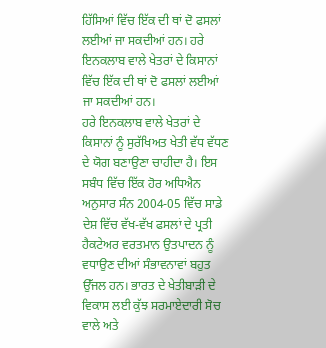ਹਿੱਸਿਆਂ ਵਿੱਚ ਇੱਕ ਦੀ ਥਾਂ ਦੋ ਫਸਲਾਂ ਲਈਆਂ ਜਾ ਸਕਦੀਆਂ ਹਨ। ਹਰੇ ਇਨਕਲਾਬ ਵਾਲੇ ਖੇਤਰਾਂ ਦੇ ਕਿਸਾਨਾਂ ਵਿੱਚ ਇੱਕ ਦੀ ਥਾਂ ਦੋ ਫਸਲਾਂ ਲਈਆਂ ਜਾ ਸਕਦੀਆਂ ਹਨ।
ਹਰੇ ਇਨਕਲਾਬ ਵਾਲੇ ਖੇਤਰਾਂ ਦੇ ਕਿਸਾਨਾਂ ਨੂੰ ਸੁਰੱਖਿਅਤ ਖੇਤੀ ਵੱਧ ਵੱਧਣ ਦੇ ਯੋਗ ਬਣਾਉਣਾ ਚਾਹੀਦਾ ਹੈ। ਇਸ ਸਬੰਧ ਵਿੱਚ ਇੱਕ ਹੋਰ ਅਧਿਐਨ ਅਨੁਸਾਰ ਸੰਨ 2004-05 ਵਿੱਚ ਸਾਡੇ ਦੇਸ਼ ਵਿੱਚ ਵੱਖ-ਵੱਖ ਫਸਲਾਂ ਦੇ ਪ੍ਰਤੀ ਹੈਕਟੇਅਰ ਵਰਤਮਾਨ ਉਤਪਾਦਨ ਨੂੰ ਵਧਾਉਣ ਦੀਆਂ ਸੰਭਾਵਨਾਵਾਂ ਬਹੁਤ ਉੱਜਲ ਹਨ। ਭਾਰਤ ਦੇ ਖੇਤੀਬਾੜੀ ਦੇ ਵਿਕਾਸ ਲਈ ਕੁੱਝ ਸਰਮਾਏਦਾਰੀ ਸੋਚ ਵਾਲੇ ਅਤੇ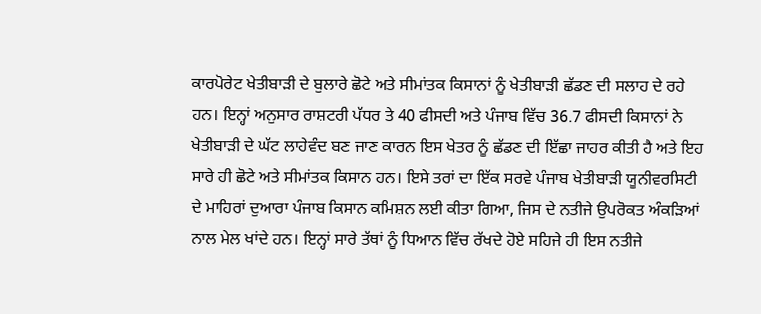ਕਾਰਪੋਰੇਟ ਖੇਤੀਬਾੜੀ ਦੇ ਬੁਲਾਰੇ ਛੋਟੇ ਅਤੇ ਸੀਮਾਂਤਕ ਕਿਸਾਨਾਂ ਨੂੰ ਖੇਤੀਬਾੜੀ ਛੱਡਣ ਦੀ ਸਲਾਹ ਦੇ ਰਹੇ ਹਨ। ਇਨ੍ਹਾਂ ਅਨੁਸਾਰ ਰਾਸ਼ਟਰੀ ਪੱਧਰ ਤੇ 40 ਫੀਸਦੀ ਅਤੇ ਪੰਜਾਬ ਵਿੱਚ 36.7 ਫੀਸਦੀ ਕਿਸਾਨਾਂ ਨੇ ਖੇਤੀਬਾੜੀ ਦੇ ਘੱਟ ਲਾਹੇਵੰਦ ਬਣ ਜਾਣ ਕਾਰਨ ਇਸ ਖੇਤਰ ਨੂੰ ਛੱਡਣ ਦੀ ਇੱਛਾ ਜਾਹਰ ਕੀਤੀ ਹੈ ਅਤੇ ਇਹ ਸਾਰੇ ਹੀ ਛੋਟੇ ਅਤੇ ਸੀਮਾਂਤਕ ਕਿਸਾਨ ਹਨ। ਇਸੇ ਤਰਾਂ ਦਾ ਇੱਕ ਸਰਵੇ ਪੰਜਾਬ ਖੇਤੀਬਾੜੀ ਯੂਨੀਵਰਸਿਟੀ ਦੇ ਮਾਹਿਰਾਂ ਦੁਆਰਾ ਪੰਜਾਬ ਕਿਸਾਨ ਕਮਿਸ਼ਨ ਲਈ ਕੀਤਾ ਗਿਆ, ਜਿਸ ਦੇ ਨਤੀਜੇ ਉਪਰੋਕਤ ਅੰਕੜਿਆਂ ਨਾਲ ਮੇਲ ਖਾਂਦੇ ਹਨ। ਇਨ੍ਹਾਂ ਸਾਰੇ ਤੱਥਾਂ ਨੂੰ ਧਿਆਨ ਵਿੱਚ ਰੱਖਦੇ ਹੋਏ ਸਹਿਜੇ ਹੀ ਇਸ ਨਤੀਜੇ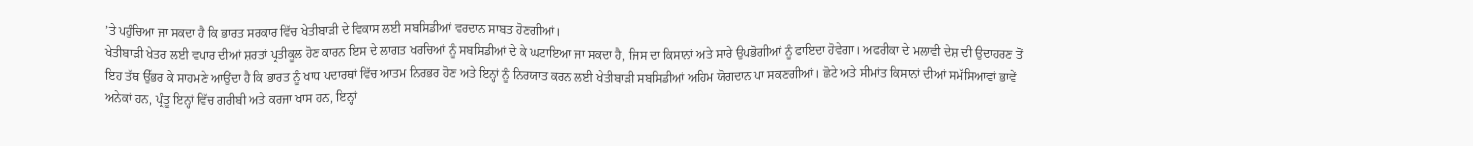’ਤੇ ਪਹੁੰਚਿਆ ਜਾ ਸਕਦਾ ਹੈ ਕਿ ਭਾਰਤ ਸਰਕਾਰ ਵਿੱਚ ਖੇਤੀਬਾੜੀ ਦੇ ਵਿਕਾਸ ਲਈ ਸਬਸਿਡੀਆਂ ਵਰਦਾਨ ਸਾਬਤ ਹੋਣਗੀਆਂ।
ਖੇਤੀਬਾੜੀ ਖੇਤਰ ਲਈ ਵਪਾਰ ਦੀਆਂ ਸ਼ਰਤਾਂ ਪ੍ਰਤੀਕੂਲ ਹੋਣ ਕਾਰਨ ਇਸ ਦੇ ਲਾਗਤ ਖਰਚਿਆਂ ਨੂੰ ਸਬਸਿਡੀਆਂ ਦੇ ਕੇ ਘਟਾਇਆ ਜਾ ਸਕਦਾ ਹੈ, ਜਿਸ ਦਾ ਕਿਸਾਨਾਂ ਅਤੇ ਸਾਰੇ ਉਪਭੋਗੀਆਂ ਨੂੰ ਫਾਇਦਾ ਹੋਵੇਗਾ। ਅਫਰੀਕਾ ਦੇ ਮਲਾਵੀ ਦੇਸ਼ ਦੀ ਉਦਾਹਰਣ ਤੋਂ ਇਹ ਤੱਥ ਉੱਭਰ ਕੇ ਸਾਹਮਣੇ ਆਉਂਦਾ ਹੈ ਕਿ ਭਾਰਤ ਨੂੰ ਖਾਧ ਪਦਾਰਥਾਂ ਵਿੱਚ ਆਤਮ ਨਿਰਭਰ ਹੋਣ ਅਤੇ ਇਨ੍ਹਾਂ ਨੂੰ ਨਿਰਯਾਤ ਕਰਨ ਲਈ ਖੇਤੀਬਾੜੀ ਸਬਸਿਡੀਆਂ ਅਹਿਮ ਯੋਗਦਾਨ ਪਾ ਸਕਣਗੀਆਂ। ਛੋਟੇ ਅਤੇ ਸੀਮਾਂਤ ਕਿਸਾਨਾਂ ਦੀਆਂ ਸਮੱਸਿਆਵਾਂ ਭਾਵੇਂ ਅਨੇਕਾਂ ਹਨ, ਪ੍ਰੰਤੂ ਇਨ੍ਹਾਂ ਵਿੱਚ ਗਰੀਬੀ ਅਤੇ ਕਰਜਾ ਖਾਸ ਹਨ, ਇਨ੍ਹਾਂ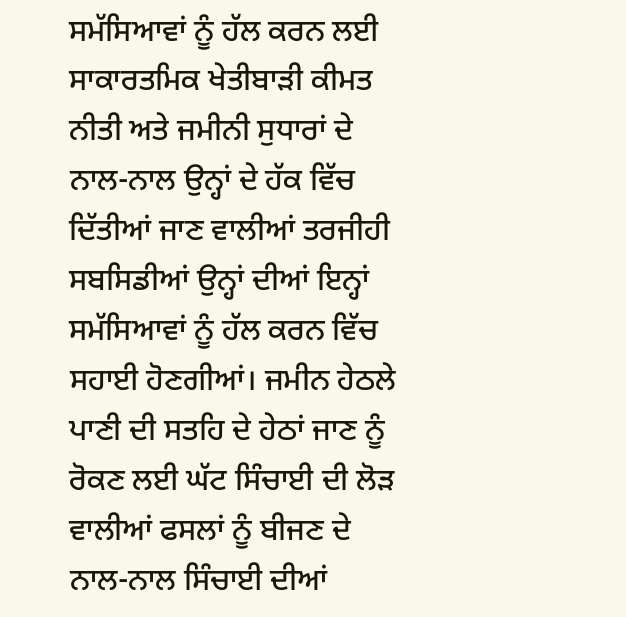ਸਮੱਸਿਆਵਾਂ ਨੂੰ ਹੱਲ ਕਰਨ ਲਈ ਸਾਕਾਰਤਮਿਕ ਖੇਤੀਬਾੜੀ ਕੀਮਤ ਨੀਤੀ ਅਤੇ ਜਮੀਨੀ ਸੁਧਾਰਾਂ ਦੇ ਨਾਲ-ਨਾਲ ਉਨ੍ਹਾਂ ਦੇ ਹੱਕ ਵਿੱਚ ਦਿੱਤੀਆਂ ਜਾਣ ਵਾਲੀਆਂ ਤਰਜੀਹੀ ਸਬਸਿਡੀਆਂ ਉਨ੍ਹਾਂ ਦੀਆਂ ਇਨ੍ਹਾਂ ਸਮੱਸਿਆਵਾਂ ਨੂੰ ਹੱਲ ਕਰਨ ਵਿੱਚ ਸਹਾਈ ਹੋਣਗੀਆਂ। ਜਮੀਨ ਹੇਠਲੇ ਪਾਣੀ ਦੀ ਸਤਹਿ ਦੇ ਹੇਠਾਂ ਜਾਣ ਨੂੰ ਰੋਕਣ ਲਈ ਘੱਟ ਸਿੰਚਾਈ ਦੀ ਲੋੜ ਵਾਲੀਆਂ ਫਸਲਾਂ ਨੂੰ ਬੀਜਣ ਦੇ ਨਾਲ-ਨਾਲ ਸਿੰਚਾਈ ਦੀਆਂ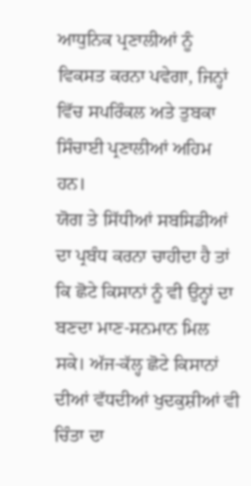ਆਧੁਨਿਕ ਪ੍ਰਣਾਲੀਆਂ ਨੂੰ ਵਿਕਸਤ ਕਰਨਾ ਪਵੇਗਾ, ਜਿਨ੍ਹਾਂ ਵਿੱਚ ਸਪਰਿੰਕਲ ਅਤੇ ਤੁਬਕਾ ਸਿੰਚਾਈ ਪ੍ਰਣਾਲੀਆਂ ਅਹਿਮ ਹਨ।
ਯੋਗ ਤੇ ਸਿੱਧੀਆਂ ਸਬਸਿਡੀਆਂ ਦਾ ਪ੍ਰਬੰਧ ਕਰਨਾ ਚਾਹੀਦਾ ਹੈ ਤਾਂ ਕਿ ਛੋਟੇ ਕਿਸਾਨਾਂ ਨੂੰ ਵੀ ਉਨ੍ਹਾਂ ਦਾ ਬਣਦਾ ਮਾਣ-ਸਨਮਾਨ ਮਿਲ ਸਕੇ। ਅੱਜ-ਕੱਲ੍ਹ ਛੋਟੇ ਕਿਸਾਨਾਂ ਦੀਆਂ ਵੱਧਦੀਆਂ ਖੁਦਕੁਸ਼ੀਆਂ ਵੀ ਚਿੰਤਾ ਦਾ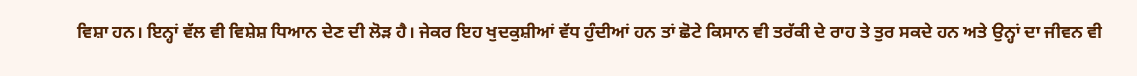ਵਿਸ਼ਾ ਹਨ। ਇਨ੍ਹਾਂ ਵੱਲ ਵੀ ਵਿਸ਼ੇਸ਼ ਧਿਆਨ ਦੇਣ ਦੀ ਲੋੜ ਹੈ। ਜੇਕਰ ਇਹ ਖੁਦਕੁਸ਼ੀਆਂ ਵੱਧ ਹੁੰਦੀਆਂ ਹਨ ਤਾਂ ਛੋਟੇ ਕਿਸਾਨ ਵੀ ਤਰੱਕੀ ਦੇ ਰਾਹ ਤੇ ਤੁਰ ਸਕਦੇ ਹਨ ਅਤੇ ਉਨ੍ਹਾਂ ਦਾ ਜੀਵਨ ਵੀ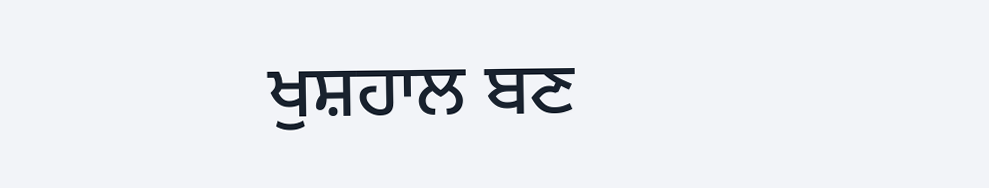ਖੁਸ਼ਹਾਲ ਬਣ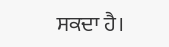ਸਕਦਾ ਹੈ।